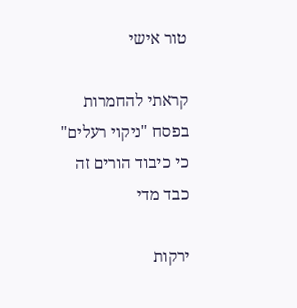טור אישי

קראתי להחמרות בפסח "ניקוי רעלים" כי כיבוד הורים זה כבד מדי

ירקות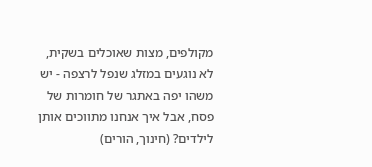מקולפים, מצות שאוכלים בשקית, לא נוגעים במזלג שנפל לרצפה - יש משהו יפה באתגר של חומרות של פסח, אבל איך אנחנו מתווכים אותן לילדים? (חינוך, הורים)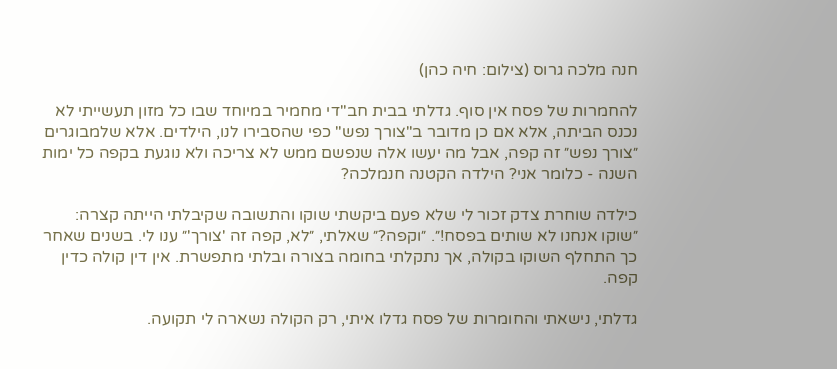חנה מלכה גרוס (צילום: חיה כהן)

להחמרות של פסח אין סוף. גדלתי בבית חב"די מחמיר במיוחד שבו כל מזון תעשייתי לא נכנס הביתה, אלא אם כן מדובר ב"צורך נפש" כפי שהסבירו לנו, הילדים. אלא שלמבוגרים ״צורך נפש״ זה קפה, אבל מה יעשו אלה שנפשם ממש לא צריכה ולא נוגעת בקפה כל ימות השנה - כלומר אני? הילדה הקטנה חנמלכה?

כילדה שוחרת צדק זכור לי שלא פעם ביקשתי שוקו והתשובה שקיבלתי הייתה קצרה: ״שוקו אנחנו לא שותים בפסח!״. ״וקפה?״ שאלתי, ״לא, קפה זה 'צורך'״ ענו לי. בשנים שאחר כך התחלף השוקו בקולה, אך נתקלתי בחומה בצורה ובלתי מתפשרת. אין דין קולה כדין קפה.

גדלתי, נישאתי והחומרות של פסח גדלו איתי, רק הקולה נשארה לי תקועה.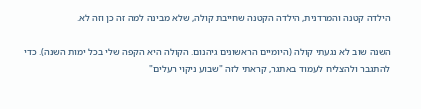הילדה קטנה והמרדנית, הילדה הקטנה שחייבת קולה, שלא מבינה למה זה כן וזה לא.

השנה שוב לא נגעתי קולה (היומיים הראשונים גיהנום. הקולה היא הקפה שלי בכל ימות השנה). כדי להתגבר ולהצליח לעמוד באתגר, קראתי לזה "שבוע ניקוי רעלים"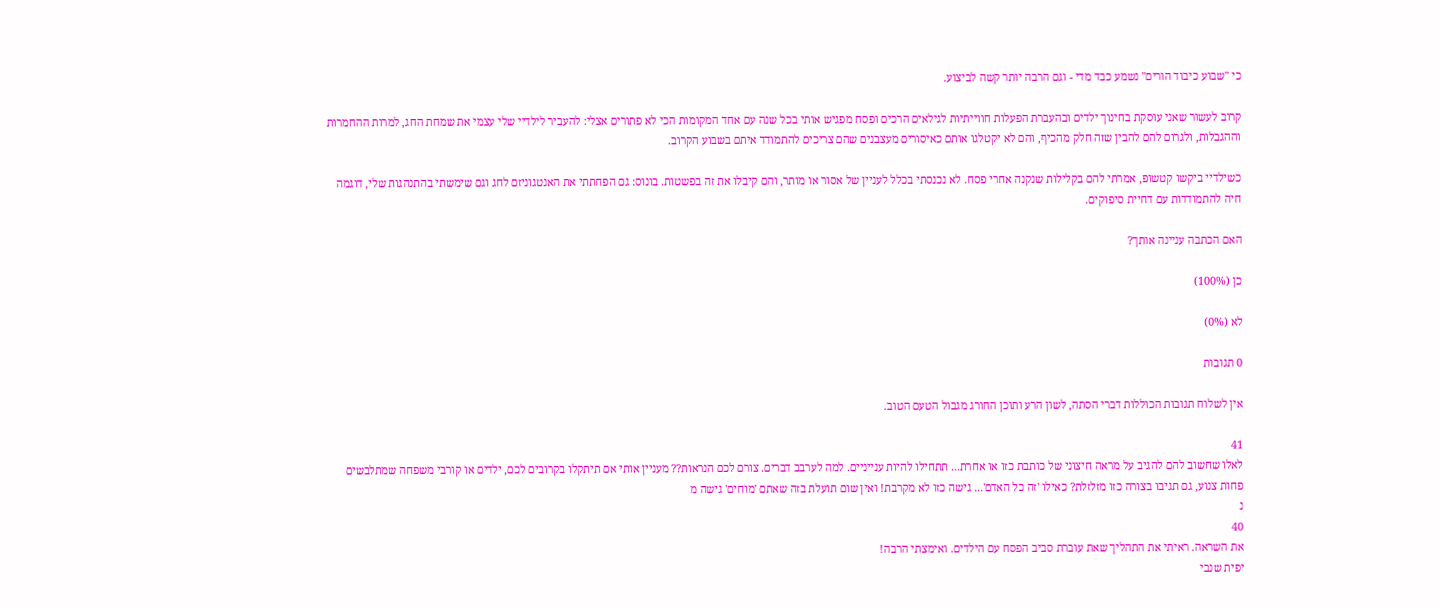כי "שבוע כיבוד הורים" נשמע כבד מדי - וגם הרבה יותר קשה לביצוע.

קרוב לעשור שאני עוסקת בחינוך ילדים ובהעברת הפעלות חווייתיות לגילאים הרכים ופסח מפגיש אותי בכל שנה עם אחד המקומות הכי לא פתורים אצלי: להעביר לילדיי שלי עצמי את שמחת החג, למרות ההחמרות וההגבלות, ולגרום להם להבין שזה חלק מהכיף, והם לא יקטלגו אותם כאיסורים מעצבנים שהם צריכים להתמודד איתם בשבוע הקרוב.

כשילדיי ביקשו קטשופ, אמרתי להם בקלילות שנקנה אחרי פסח. לא נכנסתי בכלל לעניין של אסור או מותר, והם קיבלו את זה בפשטות. בונוס: גם הפחתתי את האנטגוניזם לחג וגם שימשתי בהתנהגות שלי, דוגמה חיה להתמודדות עם דחיית סיפוקים.

האם הכתבה עניינה אותך?

כן (100%)

לא (0%)

0 תגובות

אין לשלוח תגובות הכוללות דברי הסתה, לשון הרע ותוכן החורג מגבול הטעם הטוב.

41
לאלו שחשוב להם להגיב על מראה חיצוני של כותבת כזו או אחרת... תתחילו להיות ענייניים. למה לערבב דברים. צורם לכם הנראות?? מעניין אותי אם תיתקלו בקרובים לכם, ילדים או קורבי משפחה שמתלבשים פחות צנוע, גם תגיבו בצורה כזו מזלזלת? כאילו 'זה כל האדם'... גישה כזו לא מקרבת! ואין שום תועלת בזה שאתם 'מוחים' גישה מ
נ
40
את השראה. ראיתי את התהליך שאת עוברת סביב הפסח עם הילדים. ואימצתי הרבה!
יפית שנבי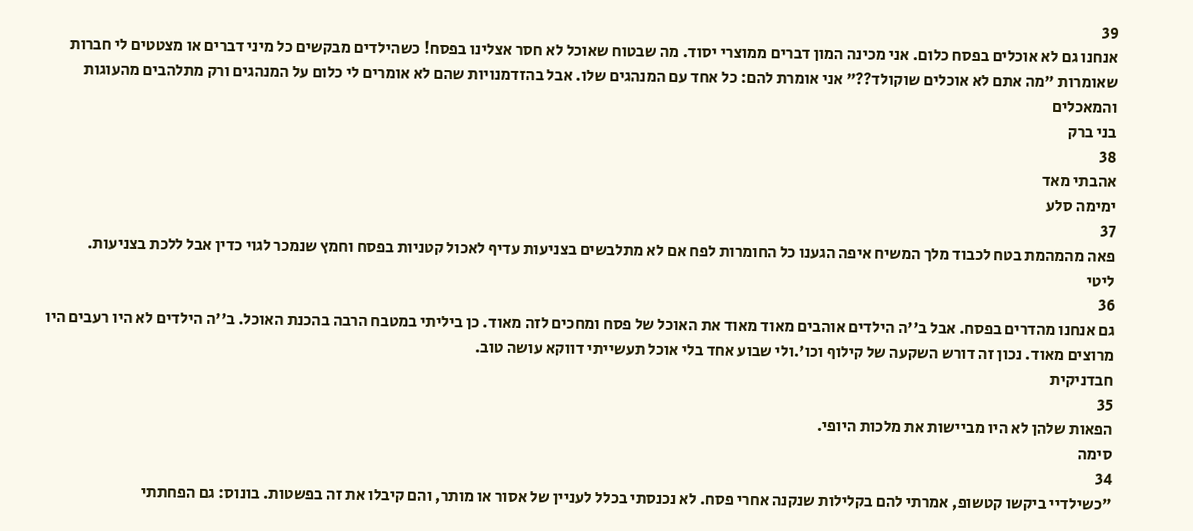39
אנחנו גם לא אוכלים בפסח כלום. אני מכינה המון דברים ממוצרי יסוד. מה שבטוח שאוכל לא חסר אצלינו בפסח! כשהילדים מבקשים כל מיני דברים או מצטטים לי חברות שאומרות "מה אתם לא אוכלים שוקולד??" אני אומרת להם: כל אחד עם המנהגים שלו. אבל בהזדמנויות שהם לא אומרים לי כלום על המנהגים ורק מתלהבים מהעוגות והמאכלים
בני ברק
38
אהבתי מאד
ימימה סלע
37
פאה מהמהמת בטח לכבוד מלך המשיח איפה הגענו כל החומרות לפח אם לא מתלבשים בצניעות עדיף לאכול קטניות בפסח וחמץ שנמכר לגוי כדין אבל ללכת בצניעות.
ליטי
36
גם אנחנו מהדרים בפסח. אבל ב''ה הילדים אוהבים מאוד מאוד את האוכל של פסח ומחכים לזה מאוד. כן ביליתי במטבח הרבה בהכנת האוכל. ב''ה הילדים לא היו רעבים היו מרוצים מאוד. נכון זה דורש השקעה של קילוף וכו'.ולי שבוע אחד בלי אוכל תעשייתי דווקא עושה טוב.
חבדניקית
35
הפאות שלהן לא היו מביישות את מלכות היופי.
סימה
34
"כשילדיי ביקשו קטשופ, אמרתי להם בקלילות שנקנה אחרי פסח. לא נכנסתי בכלל לעניין של אסור או מותר, והם קיבלו את זה בפשטות. בונוס: גם הפחתתי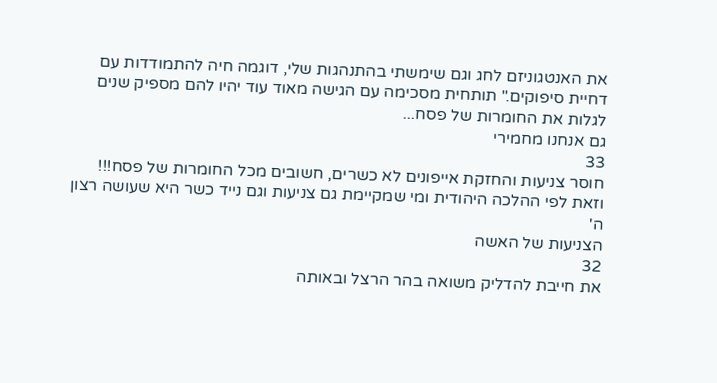את האנטגוניזם לחג וגם שימשתי בהתנהגות שלי, דוגמה חיה להתמודדות עם דחיית סיפוקים." תותחית מסכימה עם הגישה מאוד עוד יהיו להם מספיק שנים לגלות את החומרות של פסח...
גם אנחנו מחמירי
33
חוסר צניעות והחזקת אייפונים לא כשרים, חשובים מכל החומרות של פסח!!! וזאת לפי ההלכה היהודית ומי שמקיימת גם צניעות וגם נייד כשר היא שעושה רצון ה'
הצניעות של האשה
32
את חייבת להדליק משואה בהר הרצל ובאותה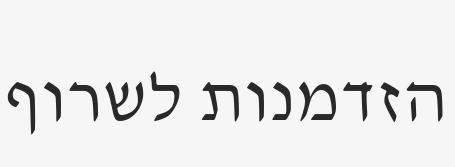הזדמנות לשרוף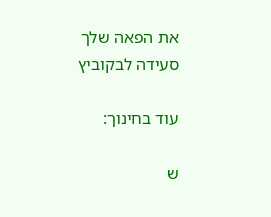את הפאה שלך
סעידה לבקוביץ

עוד בחינוך:

ש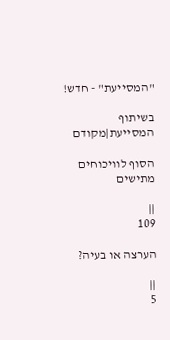"המסייעת" - חדש!

בשיתוף המסייעת|מקודם

הסוף לוויכוחים מתישים

||
109

הערצה או בעיה?

||
5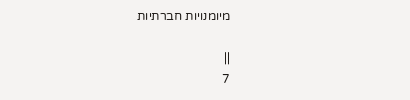מיומנויות חברתיות

||
7